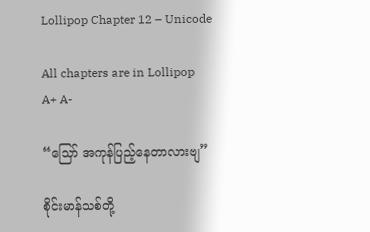Lollipop Chapter 12 – Unicode

All chapters are in Lollipop
A+ A-

“သြော် အကုန်ပြည့်နေတာလားဗျ”

စိုင်းမာန်သစ်တို့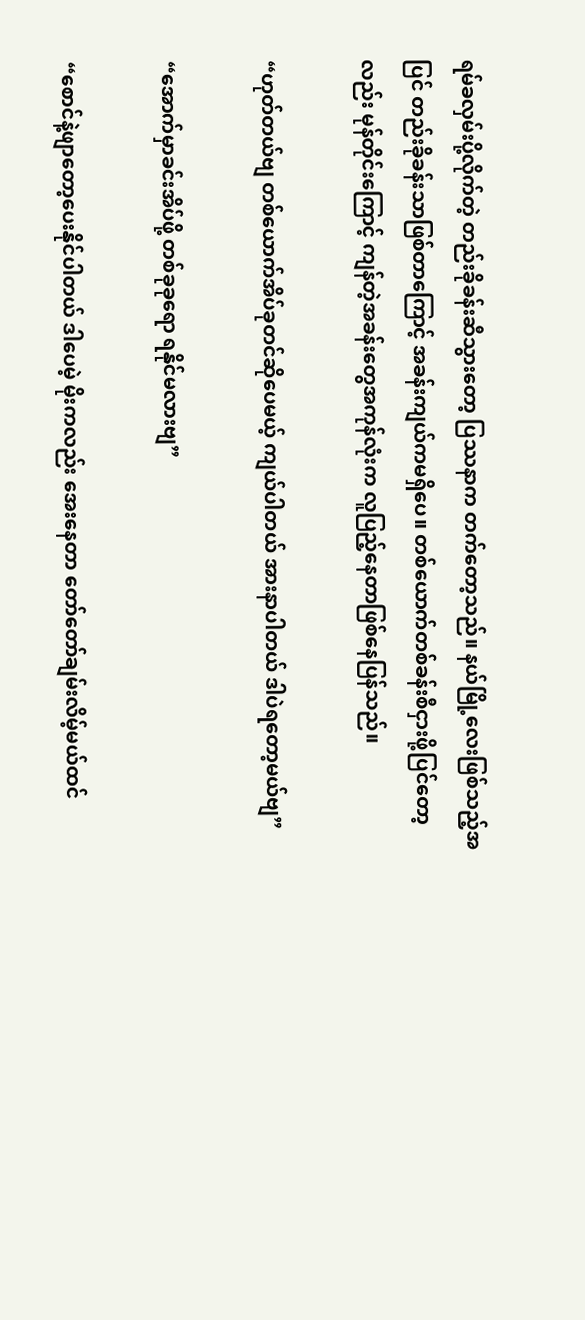ရမ်ခလှမ်းပို့လိုက်တဲ့ တည်းခိုခန်းဆီသွားတော့ ပြဿနာက တက်တော့သည်။ နယ်မြို့လေးဖြစ်သည့်အပြင် တည်းခိုခန်းသာဖြစ်တာကြောင့် အခန်းကျယ်ကမရှိပေ။ တစ်ယောက်တစ်ခန်းစီငှားဖို့ပြင်တော့လည်း မုန်တိုင်းကြောင့် ကျန်တဲ့အခန်းတွေအကုန်လုံးက လူပြည့်နေတာဖြစ်နေပြန်သည်။

“ဟုတ်တယ်ဗျ တစ်ယောက်အိပ်ခုတင်ဆိုပေမယ့် ကျယ်ပါတယ် အားနာပါတယ် ဒါပဲရတော့မယ်ဗျ”

“အောက်မှာခင်းအိပ်ဖို့ တစ်ခုခုရော ရနိုင်မလားဗျ”

“စောင်နဲ့ဖျာတော့ပေးနိုင်ပါတယ် ဒါပေမဲ့ မိုးကလည်း အေးနေတာ တော်တော်ချမ်းလိမ့်မယ်ထင်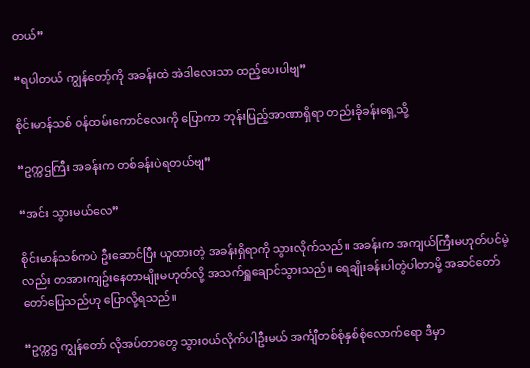တယ်”

“ရပါတယ် ကျွန်တော့်ကို အခန်းထဲ အဲဒါလေးသာ ထည့်ပေးပါဗျ”

စိုင်းမာန်သစ် ၀န်ထမ်းကောင်လေးကို ပြောကာ ဘုန်းပြည့်အာဏာရှိရာ တည်းခိုခန်းရှေ့သို့

“ဥက္ကဌကြီး အခန်းက တစ်ခန်းပဲရတယ်ဗျ”

“အင်း သွားမယ်လေ”

စိုင်းမာန်သစ်ကပဲ ဦးဆောင်ပြီး ယူထားတဲ့ အခန်းရှိရာကို သွားလိုက်သည်။ အခန်းက အကျယ်ကြီးမဟုတ်ပင်မဲ့လည်း တအားကျဥ်းနေတာမျိုးမဟုတ်လို့ အသက်ရှူချောင်သွားသည်။ ရေချိုးခန်းပါတွဲပါတာမို့ အဆင်တော်တော်ပြေသည်ဟု ပြောလို့ရသည်။

“ဥက္ကဌ ကျွန်တော် လိုအပ်တာတွေ သွား၀ယ်လိုက်ပါဦးမယ် အင်္ကျီတစ်စုံနှစ်စုံလောက်ရော ဒီမှာ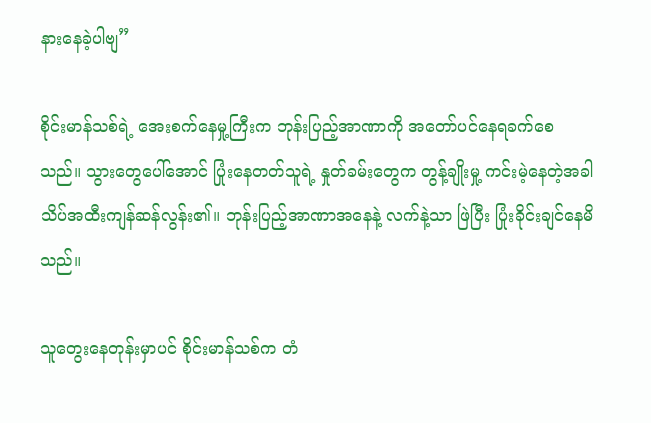နားနေခဲ့ပါဗျ”

စိုင်းမာန်သစ်ရဲ့ အေးစက်နေမှု့ကြီးက ဘုန်းပြည့်အာဏာကို အတော်ပင်နေရခက်စေသည်။ သွားတွေပေါ်အောင် ပြုံးနေတတ်သူရဲ့ နှုတ်ခမ်းတွေက တွန့်ချိုးမှု့ ကင်းမဲ့နေတဲ့အခါ သိပ်အထီးကျန်ဆန်လွန်း၏။ ဘုန်းပြည့်အာဏာအနေနဲ့ လက်နဲ့သာ ဖြဲပြီး ပြုံးခိုင်းချင်နေမိသည်။

သူတွေးနေတုန်းမှာပင် စိုင်းမာန်သစ်က တံ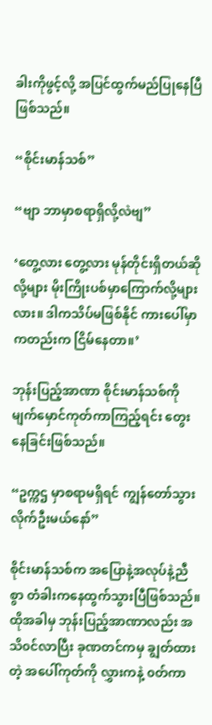ခါးကိုဖွင့်လို့ အပြင်ထွက်မည်ပြုနေပြီဖြစ်သည်။

“စိုင်းမာန်သစ်”

“ဗျာ ဘာမှာစရာရှိလို့လဲဗျ”

‘တွေ့လား တွေ့လား မုန်တိုင်းရှိတယ်ဆိုလို့များ မိုးကြိုးပစ်မှာကြောက်လို့များလား။ ဒါကသိပ်မဖြစ်နိုင် ကားပေါ်မှာကတည်းက ငြိမ်နေတာ။’

ဘုန်းပြည့်အာဏာ စိုင်းမာန်သစ်ကို မျက်မှောင်ကုတ်ကာကြည့်ရင်း တွေးနေခြင်းဖြစ်သည်။

“ဥက္ကဌ မှာစရာမရှိရင် ကျွန်တော်သွားလိုက်ဦးမယ်နော်”

စိုင်းမာန်သစ်က အပြောနဲ့အလုပ်နဲ့ညီစွာ တံခါးကနေထွက်သွားပြီဖြစ်သည်။ ထိုအခါမှ ဘုန်းပြည့်အာဏာလည်း အသိ၀င်လာပြီး ခုဏတင်ကမှ ချွတ်ထားတဲ့ အပေါ်ကုတ်ကို လွှားကနဲ့ ၀တ်ကာ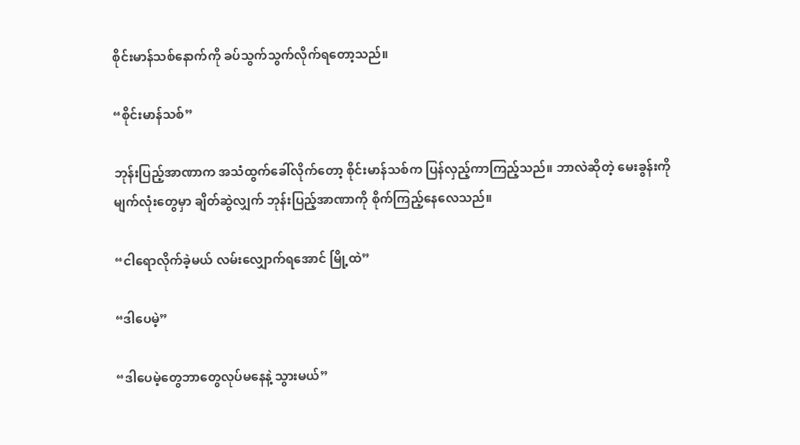စိုင်းမာန်သစ်နောက်ကို ခပ်သွက်သွက်လိုက်ရတော့သည်။

“စိုင်းမာန်သစ်”

ဘုန်းပြည့်အာဏာက အသံထွက်ခေါ်လိုက်တော့ စိုင်းမာန်သစ်က ပြန်လှည့်ကာကြည့်သည်။ ဘာလဲဆိုတဲ့ မေးခွန်းကို မျက်လုံးတွေမှာ ချိတ်ဆွဲလျှက် ဘုန်းပြည့်အာဏာကို စိုက်ကြည့်နေလေသည်။

“ငါရောလိုက်ခဲ့မယ် လမ်းလျှောက်ရအောင် မြို့ထဲ”

“ဒါပေမဲ့”

“ဒါပေမဲ့တွေဘာတွေလုပ်မနေနဲ့ သွားမယ်”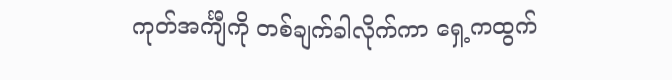ကုတ်အင်္ကျီကို တစ်ချက်ခါလိုက်ကာ ရှေ့ကထွက်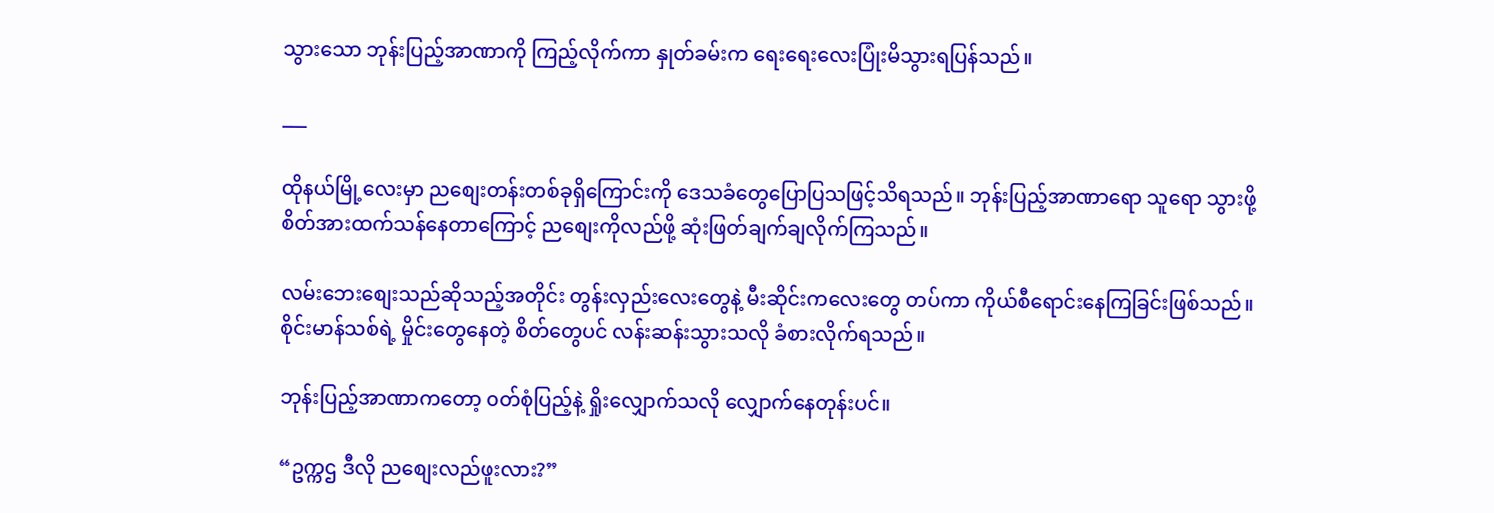သွားသော ဘုန်းပြည့်အာဏာကို ကြည့်လိုက်ကာ နှုတ်ခမ်းက ရေးရေးလေးပြုံးမိသွားရပြန်သည်။

___

ထိုနယ်မြို့လေးမှာ ညစျေးတန်းတစ်ခုရှိကြောင်းကို ဒေသခံတွေပြောပြသဖြင့်သိရသည်။ ဘုန်းပြည့်အာဏာရော သူရော သွားဖို့စိတ်အားထက်သန်နေတာကြောင့် ညစျေးကိုလည်ဖို့ ဆုံးဖြတ်ချက်ချလိုက်ကြသည်။

လမ်းဘေးစျေးသည်ဆိုသည့်အတိုင်း တွန်းလှည်းလေးတွေနဲ့ မီးဆိုင်းကလေးတွေ တပ်ကာ ကိုယ်စီရောင်းနေကြခြင်းဖြစ်သည်။ စိုင်းမာန်သစ်ရဲ့ မှိုင်းတွေနေတဲ့ စိတ်တွေပင် လန်းဆန်းသွားသလို ခံစားလိုက်ရသည်။

ဘုန်းပြည့်အာဏာကတော့ ၀တ်စုံပြည့်နဲ့ ရှိုးလျှောက်သလို လျှောက်နေတုန်းပင်။

“ဥက္ကဌ ဒီလို ညစျေးလည်ဖူးလား?”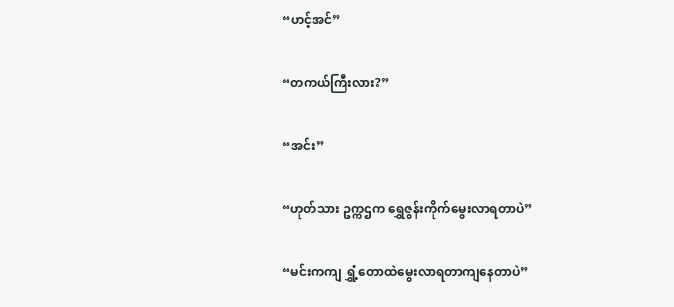“ဟင့်အင်”

“တကယ်ကြီးလား?”

“အင်း”

“ဟုတ်သား ဥက္ကဌက ရွှေဇွန်းကိုက်မွေးလာရတာပဲ”

“မင်းကကျ ရွှံ့တောထဲမွေးလာရတာကျနေတာပဲ”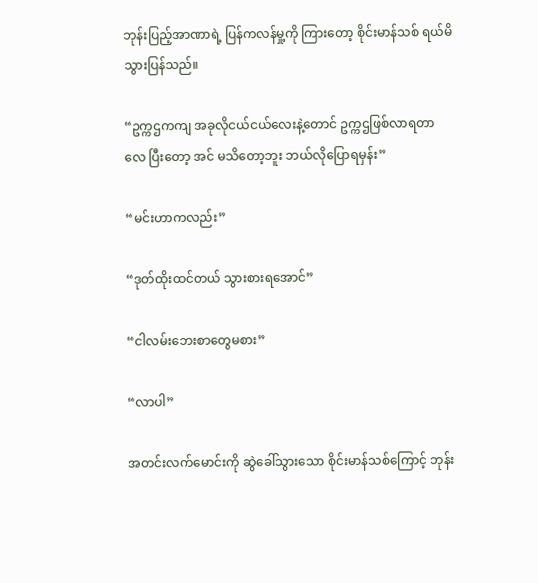ဘုန်းပြည့်အာဏာရဲ့ ပြန်ကလန်မှု့ကို ကြားတော့ စိုင်းမာန်သစ် ရယ်မိသွားပြန်သည်။

“ဥက္ကဌကကျ အခုလိုငယ်ငယ်လေးနဲ့တောင် ဥက္ကဌဖြစ်လာရတာလေ ပြီးတော့ အင် မသိတော့ဘူး ဘယ်လိုပြောရမှန်း”

“မင်းဟာကလည်း”

“ဒုတ်ထိုးထင်တယ် သွားစားရအောင်”

“ငါလမ်းဘေးစာတွေမစား”

“လာပါ”

အတင်းလက်မောင်းကို ဆွဲခေါ်သွားသော စိုင်းမာန်သစ်ကြောင့် ဘုန်း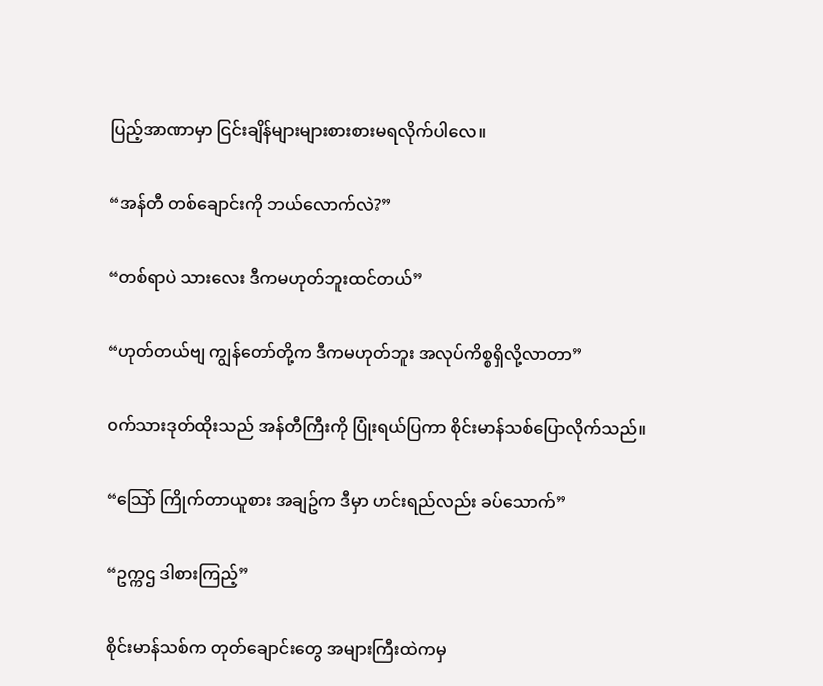ပြည့်အာဏာမှာ ငြင်းချိန်များများစားစားမရလိုက်ပါလေ။

“အန်တီ တစ်ချောင်းကို ဘယ်လောက်လဲ?”

“တစ်ရာပဲ သားလေး ဒီကမဟုတ်ဘူးထင်တယ်”

“ဟုတ်တယ်ဗျ ကျွန်တော်တို့က ဒီကမဟုတ်ဘူး အလုပ်ကိစ္စရှိလို့လာတာ”

၀က်သားဒုတ်ထိုးသည် အန်တီကြီးကို ပြုံးရယ်ပြကာ စိုင်းမာန်သစ်ပြောလိုက်သည်။

“သြော် ကြိုက်တာယူစား အချဥ်က ဒီမှာ ဟင်းရည်လည်း ခပ်သောက်”

“ဥက္ကဌ ဒါစားကြည့်”

စိုင်းမာန်သစ်က တုတ်ချောင်းတွေ အများကြီးထဲကမှ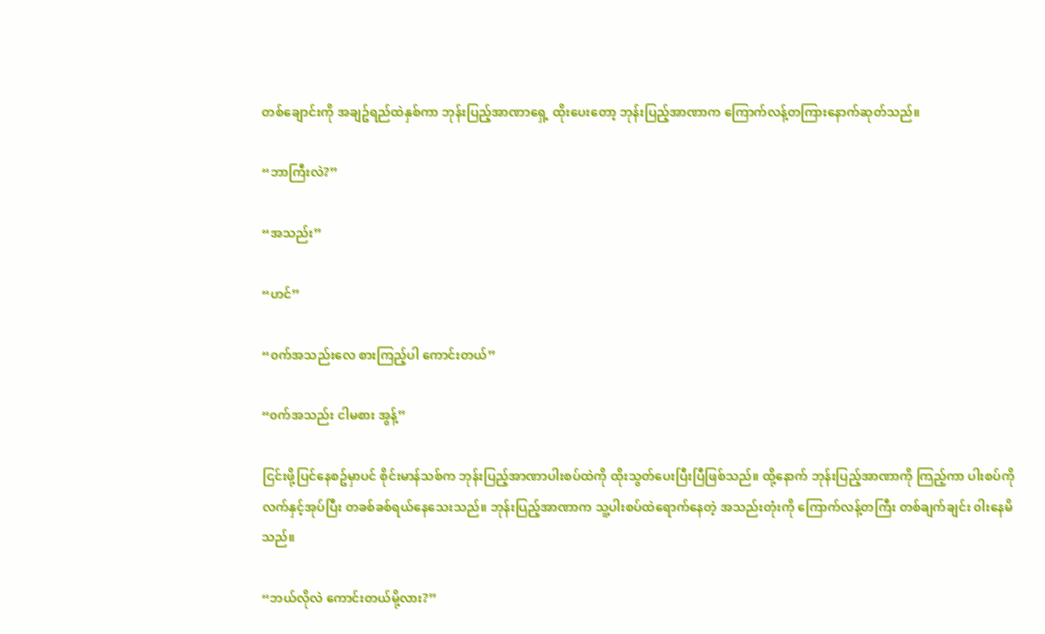တစ်ချောင်းကို အချဥ်ရည်ထဲနှစ်ကာ ဘုန်းပြည့်အာဏာရှေ့ ထိုးပေးတော့ ဘုန်းပြည့်အာဏာက ကြောက်လန့်တကြားနောက်ဆုတ်သည်။

“ဘာကြီးလဲ?”

“အသည်း”

“ဟင်”

“၀က်အသည်းလေ စားကြည့်ပါ ကောင်းတယ်”

“၀က်အသည်း ငါမစား အွန့်”

ငြင်းဖို့ပြင်နေစဥ်မှာပင် စိုင်းမာန်သစ်က ဘုန်းပြည့်အာဏာပါးစပ်ထဲကို ထိုးသွတ်ပေးပြီးပြီဖြစ်သည်။ ထို့နောက် ဘုန်းပြည့်အာဏာကို ကြည့်ကာ ပါးစပ်ကို လက်နှင့်အုပ်ပြီး တခစ်ခစ်ရယ်နေသေးသည်။ ဘုန်းပြည့်အာဏာက သူ့ပါးစပ်ထဲရောက်နေတဲ့ အသည်းတုံးကို ကြောက်လန့်တကြီး တစ်ချက်ချင်း ၀ါးနေမိသည်။

“ဘယ်လိုလဲ ကောင်းတယ်မို့လား?”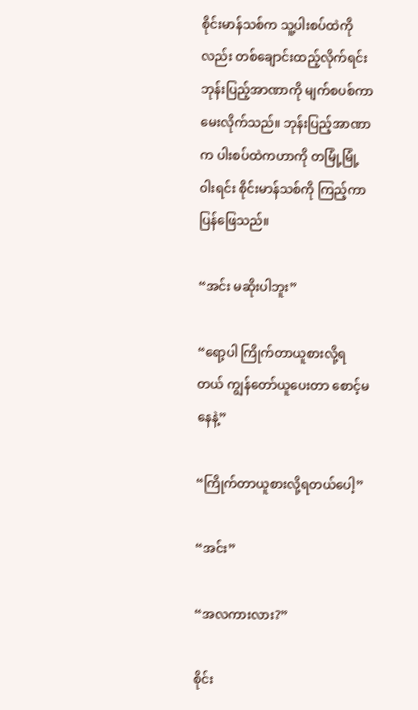စိုင်းမာန်သစ်က သူ့ပါးစပ်ထဲကိုလည်း တစ်ချောင်းထည့်လိုက်ရင်း ဘုန်းပြည့်အာဏာကို မျက်စပစ်ကာ မေးလိုက်သည်။ ဘုန်းပြည့်အာဏာက ပါးစပ်ထဲကဟာကို တမြုံ့မြုံ့၀ါးရင်း စိုင်းမာန်သစ်ကို ကြည့်ကာပြန်ဖြေသည်။

“အင်း မဆိုးပါဘူး”

“ရော့ပါ ကြိုက်တာယူစားလို့ရတယ် ကျွန်တော်ယူပေးတာ စောင့်မနေနဲ့”

“ကြိုက်တာယူစားလို့ရတယ်ပေါ့”

“အင်း”

“အလကားလား?”

စိုင်း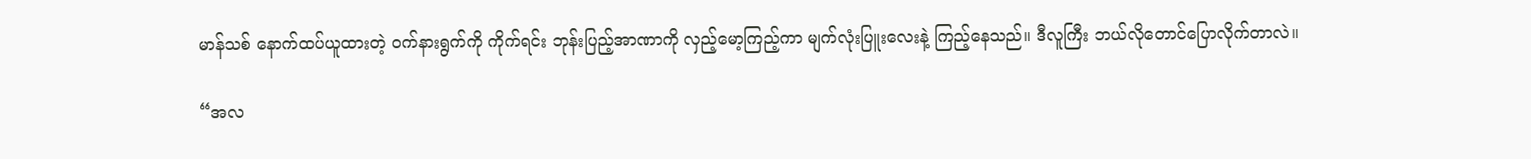မာန်သစ် နောက်ထပ်ယူထားတဲ့ ၀က်နားရွက်ကို ကိုက်ရင်း ဘုန်းပြည့်အာဏာကို လှည့်မော့ကြည့်ကာ မျက်လုံးပြူးလေးနဲ့ ကြည့်နေသည်။ ဒီလူကြီး ဘယ်လိုတောင်ပြောလိုက်တာလဲ။

“အလ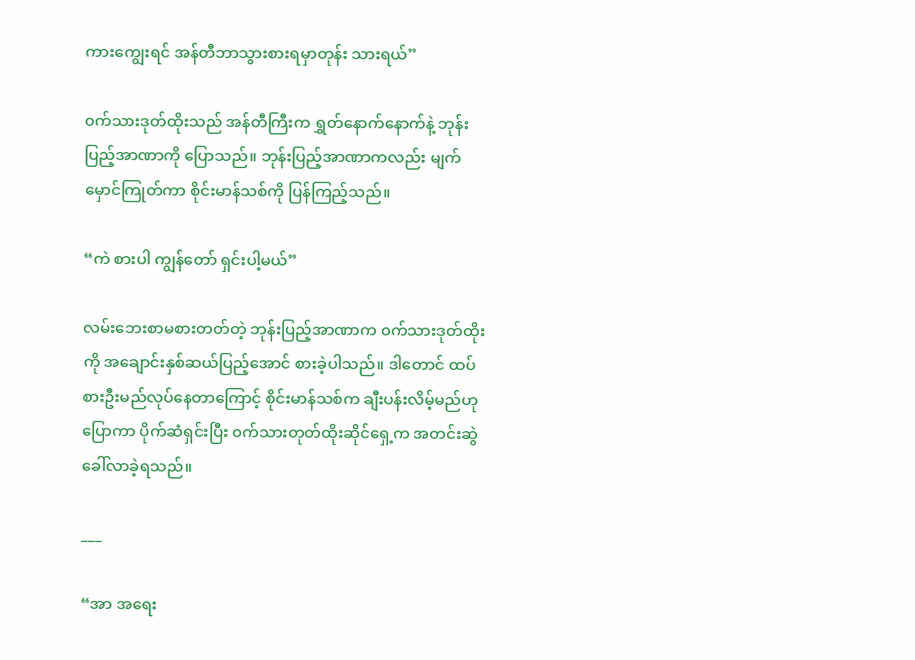ကားကျွေးရင် အန်တီဘာသွားစားရမှာတုန်း သားရယ်”

၀က်သားဒုတ်ထိုးသည် အန်တီကြီးက ရွှတ်နောက်နောက်နဲ့ ဘုန်းပြည့်အာဏာကို ပြောသည်။ ဘုန်းပြည့်အာဏာကလည်း မျက်မှောင်ကြုတ်ကာ စိုင်းမာန်သစ်ကို ပြန်ကြည့်သည်။

“ကဲ စားပါ ကျွန်တော် ရှင်းပါ့မယ်”

လမ်းဘေးစာမစားတတ်တဲ့ ဘုန်းပြည့်အာဏာက ၀က်သားဒုတ်ထိုးကို အချောင်းနှစ်ဆယ်ပြည့်အောင် စားခဲ့ပါသည်။ ဒါတောင် ထပ်စားဦးမည်လုပ်နေတာကြောင့် စိုင်းမာန်သစ်က ချီးပန်းလိမ့်မည်ဟု ပြောကာ ပိုက်ဆံရှင်းပြီး ၀က်သားတုတ်ထိုးဆိုင်ရှေ့က အတင်းဆွဲခေါ်လာခဲ့ရသည်။

___

“အာ အရေး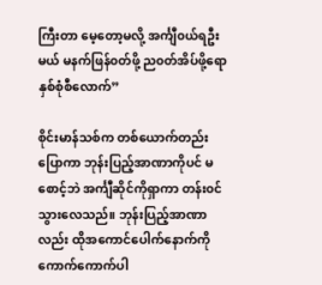ကြီးတာ မေ့တော့မလို့ အင်္ကျီ၀ယ်ရဦးမယ် မနက်ဖြန်၀တ်ဖို့ ည၀တ်အိပ်ဖို့ရော နှစ်စုံစီလောက်”

စိုင်းမာန်သစ်က တစ်ယောက်တည်းပြောကာ ဘုန်းပြည့်အာဏာကိုပင် မစောင့်ဘဲ အင်္ကျီဆိုင်ကိုရှာကာ တန်း၀င်သွားလေသည်။ ဘုန်းပြည့်အာဏာလည်း ထိုအကောင်ပေါက်နောက်ကို ကောက်ကောက်ပါ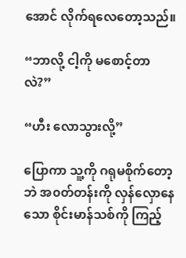အောင် လိုက်ရလေတော့သည်။

“ဘာလို့ ငါ့ကို မစောင့်တာလဲ?”

“ဟီး လောသွားလို့”

ပြောကာ သူ့ကို ဂရုမစိုက်တော့ဘဲ အ၀တ်တန်းကို လှန်လှောနေသော စိုင်းမာန်သစ်ကို ကြည့်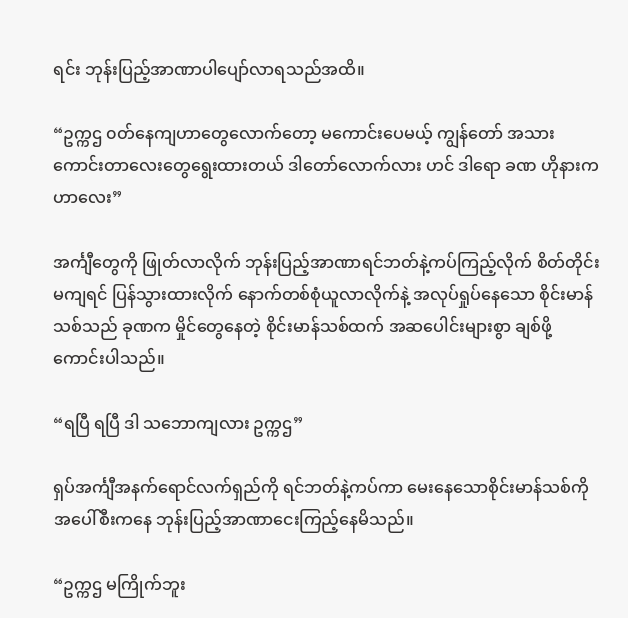ရင်း ဘုန်းပြည့်အာဏာပါပျော်လာရသည်အထိ။

“ဥက္ကဌ ၀တ်နေကျဟာတွေလောက်တော့ မကောင်းပေမယ့် ကျွန်တော် အသားကောင်းတာလေးတွေရွေးထားတယ် ဒါတော်လောက်လား ဟင် ဒါရော ခဏ ဟိုနားကဟာလေး”

အင်္ကျီတွေကို ဖြုတ်လာလိုက် ဘုန်းပြည့်အာဏာရင်ဘတ်နဲ့ကပ်ကြည့်လိုက် စိတ်တိုင်းမကျရင် ပြန်သွားထားလိုက် နောက်တစ်စုံယူလာလိုက်နဲ့ အလုပ်ရှုပ်နေသော စိုင်းမာန်သစ်သည် ခုဏက မှိုင်တွေနေတဲ့ စိုင်းမာန်သစ်ထက် အဆပေါင်းများစွာ ချစ်ဖို့ကောင်းပါသည်။

“ရပြီ ရပြီ ဒါ သဘောကျလား ဥက္ကဌ”

ရှပ်အင်္ကျီအနက်ရောင်လက်ရှည်ကို ရင်ဘတ်နဲ့ကပ်ကာ မေးနေသောစိုင်းမာန်သစ်ကို အပေါ်စီးကနေ ဘုန်းပြည့်အာဏာငေးကြည့်နေမိသည်။

“ဥက္ကဌ မကြိုက်ဘူး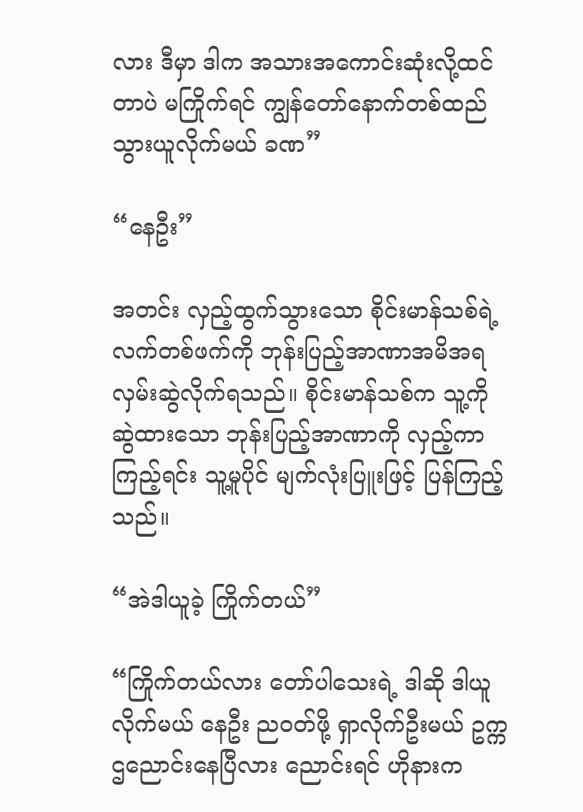လား ဒီမှာ ဒါက အသားအကောင်းဆုံးလို့ထင်တာပဲ မကြိုက်ရင် ကျွန်တော်နောက်တစ်ထည်သွားယူလိုက်မယ် ခဏ”

“နေဦး”

အတင်း လှည့်ထွက်သွားသော စိုင်းမာန်သစ်ရဲ့ လက်တစ်ဖက်ကို ဘုန်းပြည့်အာဏာအမိအရလှမ်းဆွဲလိုက်ရသည်။ စိုင်းမာန်သစ်က သူ့ကို ဆွဲထားသော ဘုန်းပြည့်အာဏာကို လှည့်ကာကြည့်ရင်း သူ့မူပိုင် မျက်လုံးပြူးဖြင့် ပြန်ကြည့်သည်။

“အဲဒါယူခဲ့ ကြိုက်တယ်”

“ကြိုက်တယ်လား တော်ပါသေးရဲ့ ဒါဆို ဒါယူလိုက်မယ် နေဦး ည၀တ်ဖို့ ရှာလိုက်ဦးမယ် ဥက္ကဌညောင်းနေပြီလား ညောင်းရင် ဟိုနားက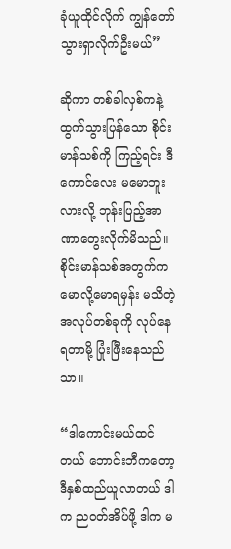ခုံယူထိုင်လိုက် ကျွန်တော် သွားရှာလိုက်ဦးမယ်”

ဆိုကာ တစ်ခါလှစ်ကနဲ့ ထွက်သွားပြန်သော စိုင်းမာန်သစ်ကို ကြည့်ရင်း ဒီကောင်လေး မမောဘူးလားလို့ ဘုန်းပြည့်အာဏာတွေးလိုက်မိသည်။ စိုင်းမာန်သစ်အတွက်က မောလို့မောရမှန်း မသိတဲ့ အလုပ်တစ်ခုကို လုပ်နေရတာမို့ ပြုံးဖြီးနေသည်သာ။

“ဒါကောင်းမယ်ထင်တယ် ဘောင်းဘီကတော့ ဒီနှစ်ထည်ယူလာတယ် ဒါက ည၀တ်အိပ်ဖို့ ဒါက မ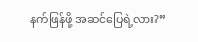နက်ဖြန်ဖို့ အဆင်ပြေရဲ့လား?”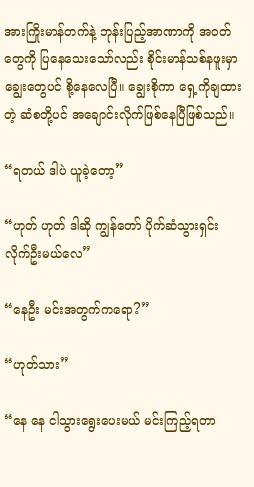အားကြိုးမာန်တက်နဲ့ ဘုန်းပြည့်အာဏာကို အ၀တ်တွေကို ပြနေသေးသော်လည်း စိုင်းမာန်သစ်နဖူးမှာ ချွေးတွေပင် စို့နေလေပြီ။ ချွေးစိုကာ ရှေ့ကိုချထားတဲ့ ဆံစတို့ပင် အချောင်းလိုက်ဖြစ်နေပြီဖြစ်သည်။

“ရတယ် ဒါပဲ ယူခဲ့တော့”

“ဟုတ် ဟုတ် ဒါဆို ကျွန်တော် ပိုက်ဆံသွားရှင်းလိုက်ဦးမယ်လေ”

“နေဦး မင်းအတွက်ကရော?”

“ဟုတ်သား”

“နေ နေ ငါသွားရွေးပေးမယ် မင်းကြည့်ရတာ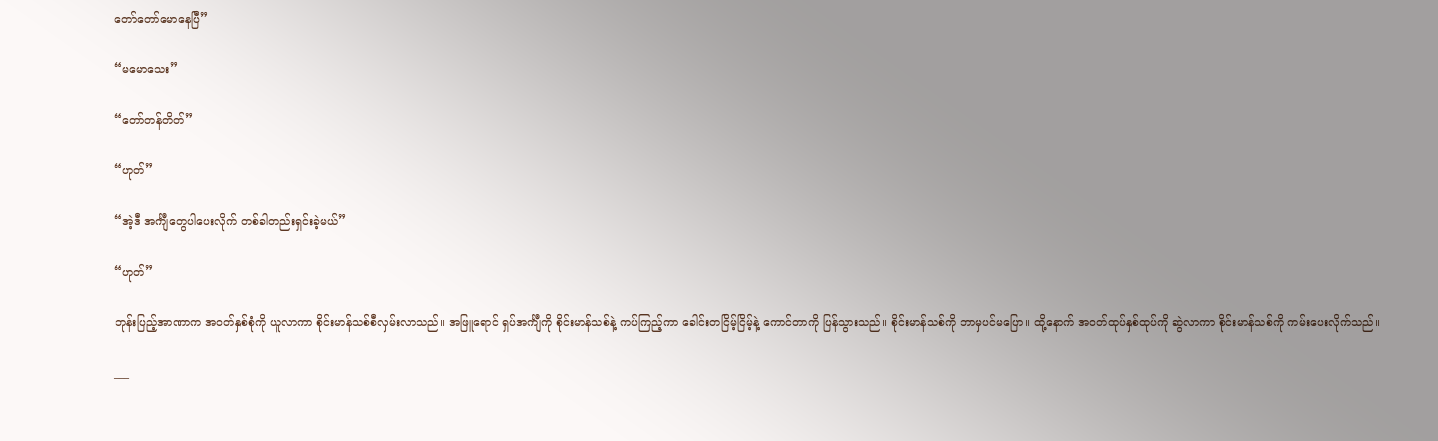တော်တော်မောနေပြီ”

“မမောသေး”

“တော်တန်တိတ်”

“ဟုတ်”

“အဲ့ဒီ အင်္ကျီတွေပါပေးလိုက် တစ်ခါတည်းရှင်းခဲ့မယ်”

“ဟုတ်”

ဘုန်းပြည့်အာဏာက အ၀တ်နှစ်စုံကို ယူလာကာ စိုင်းမာန်သစ်စီလှမ်းလာသည်။ အဖြူရောင် ရှပ်အင်္ကျီကို စိုင်းမာန်သစ်နဲ့ ကပ်ကြည့်ကာ ခေါင်းတငြိမ့်ငြိမ့်နဲ့ ကောင်တာကို ပြန်သွားသည်။ စိုင်းမာန်သစ်ကို ဘာမှပင်မပြော။ ထို့နောက် အ၀တ်ထုပ်နှစ်ထုပ်ကို ဆွဲလာကာ စိုင်းမာန်သစ်ကို ကမ်းပေးလိုက်သည်။

___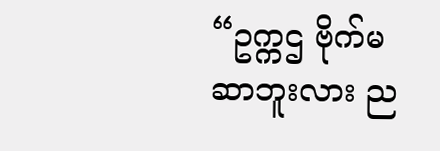“ဥက္ကဌ ဗိုက်မဆာဘူးလား ည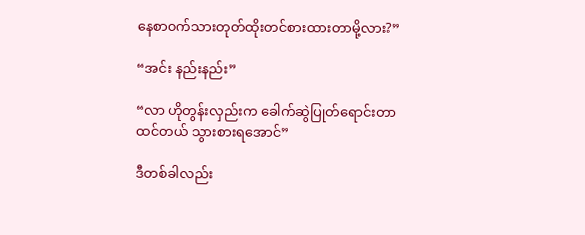နေစာ၀က်သားတုတ်ထိုးတင်စားထားတာမို့လား?”

“အင်း နည်းနည်း”

“လာ ဟိုတွန်းလှည်းက ခေါက်ဆွဲပြုတ်ရောင်းတာထင်တယ် သွားစားရအောင်”

ဒီတစ်ခါလည်း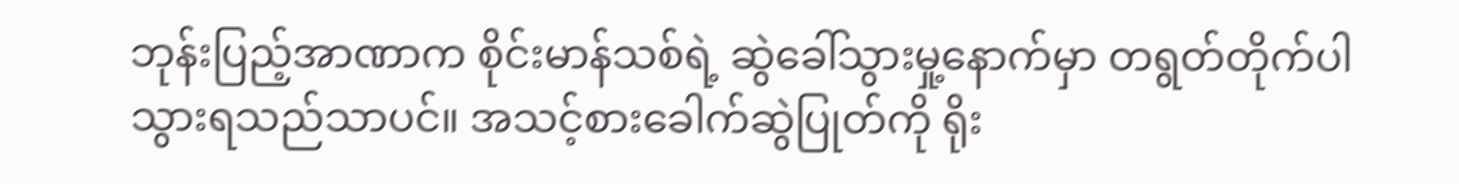ဘုန်းပြည့်အာဏာက စိုင်းမာန်သစ်ရဲ့ ဆွဲခေါ်သွားမှု့နောက်မှာ တရွတ်တိုက်ပါသွားရသည်သာပင်။ အသင့်စားခေါက်ဆွဲပြုတ်ကို ရိုး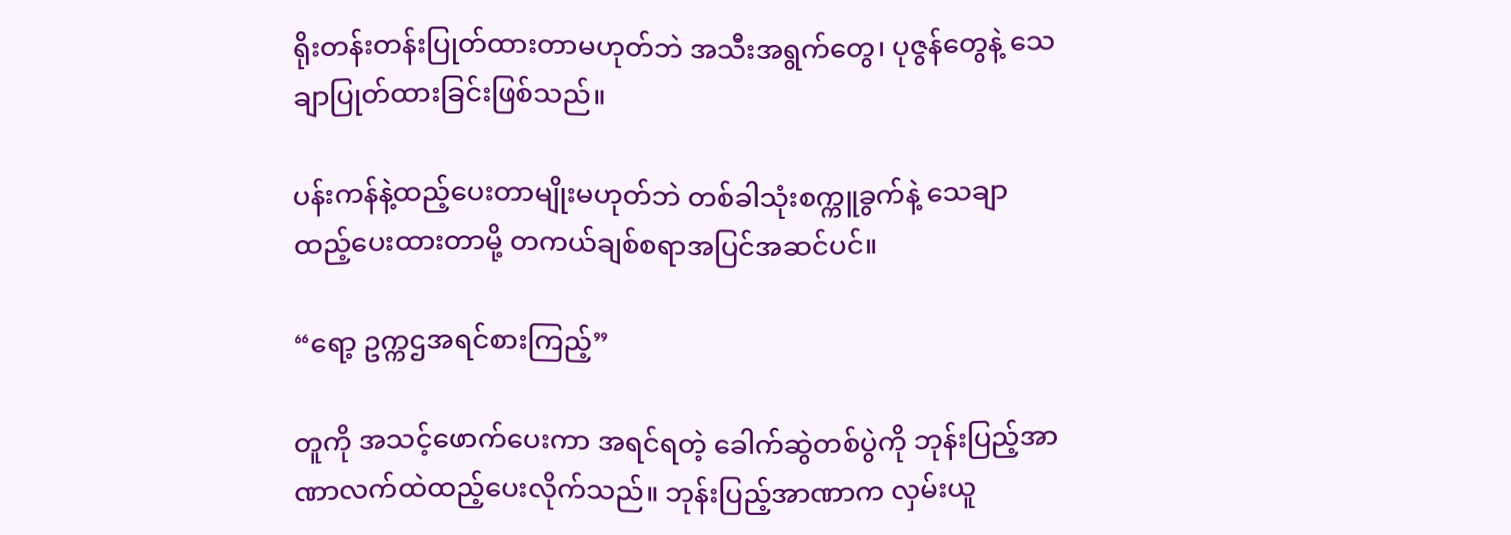ရိုးတန်းတန်းပြုတ်ထားတာမဟုတ်ဘဲ အသီးအရွက်တွေ၊ ပုဇွန်တွေနဲ့ သေချာပြုတ်ထားခြင်းဖြစ်သည်။

ပန်းကန်နဲ့ထည့်ပေးတာမျိုးမဟုတ်ဘဲ တစ်ခါသုံးစက္ကူခွက်နဲ့ သေချာထည့်ပေးထားတာမို့ တကယ်ချစ်စရာအပြင်အဆင်ပင်။

“ရော့ ဥက္ကဌအရင်စားကြည့်”

တူကို အသင့်ဖောက်ပေးကာ အရင်ရတဲ့ ခေါက်ဆွဲတစ်ပွဲကို ဘုန်းပြည့်အာဏာလက်ထဲထည့်ပေးလိုက်သည်။ ဘုန်းပြည့်အာဏာက လှမ်းယူ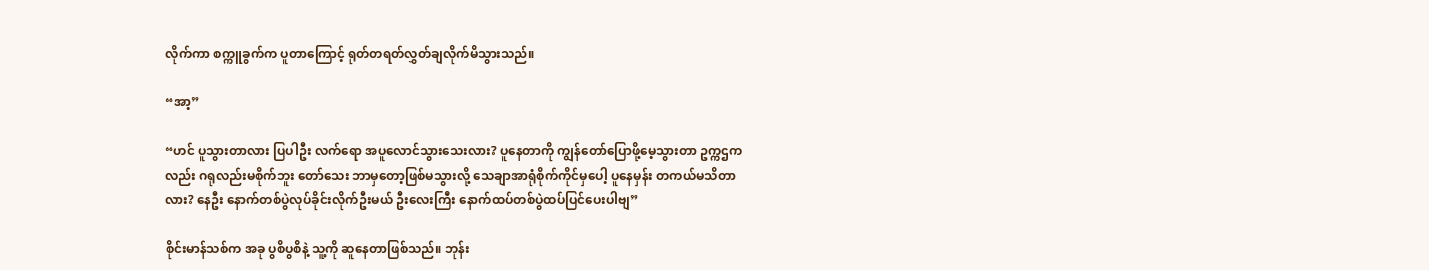လိုက်ကာ စက္ကူခွက်က ပူတာကြောင့် ရုတ်တရတ်လွှတ်ချလိုက်မိသွားသည်။

“အာ့”

“ဟင် ပူသွားတာလား ပြပါဦး လက်ရော အပူလောင်သွားသေးလား? ပူနေတာကို ကျွန်တော်ပြောဖို့မေ့သွားတာ ဥက္ကဌကလည်း ဂရုလည်းမစိုက်ဘူး တော်သေး ဘာမှတော့ဖြစ်မသွားလို့ သေချာအာရုံစိုက်ကိုင်မှပေါ့ ပူနေမှန်း တကယ်မသိတာလား? နေဦး နောက်တစ်ပွဲလုပ်ခိုင်းလိုက်ဦးမယ် ဦးလေးကြီး နောက်ထပ်တစ်ပွဲထပ်ပြင်ပေးပါဗျ”

စိုင်းမာန်သစ်က အခု ပွစိပွစိနဲ့ သူ့ကို ဆူနေတာဖြစ်သည်။ ဘုန်း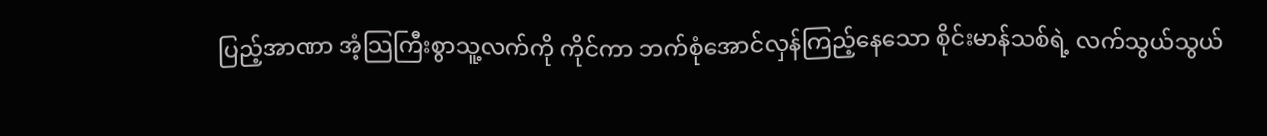ပြည့်အာဏာ အံ့သြကြီးစွာသူ့လက်ကို ကိုင်ကာ ဘက်စုံအောင်လှန်ကြည့်နေသော စိုင်းမာန်သစ်ရဲ့ လက်သွယ်သွယ်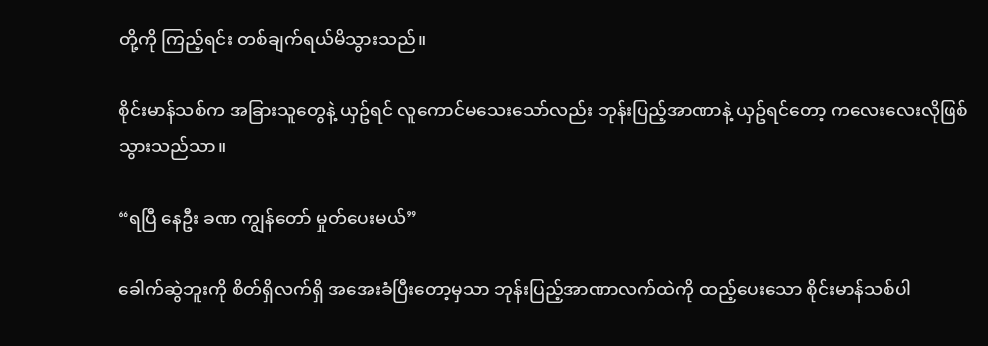တို့ကို ကြည့်ရင်း တစ်ချက်ရယ်မိသွားသည်။

စိုင်းမာန်သစ်က အခြားသူတွေနဲ့ ယှဥ်ရင် လူကောင်မသေးသော်လည်း ဘုန်းပြည့်အာဏာနဲ့ ယှဥ်ရင်တော့ ကလေးလေးလိုဖြစ်သွားသည်သာ။

“ရပြီ နေဦး ခဏ ကျွန်တော် မှုတ်ပေးမယ်”

ခေါက်ဆွဲဘူးကို စိတ်ရှိလက်ရှိ အအေးခံပြီးတော့မှသာ ဘုန်းပြည့်အာဏာလက်ထဲကို ထည့်ပေးသော စိုင်းမာန်သစ်ပါ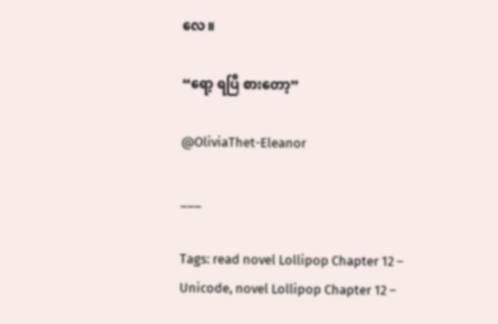လေ။

“ရော့ ရပြီ စားတော့”

@OliviaThet-Eleanor

___

Tags: read novel Lollipop Chapter 12 – Unicode, novel Lollipop Chapter 12 –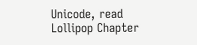Unicode, read Lollipop Chapter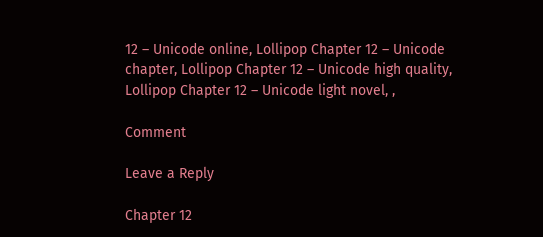12 – Unicode online, Lollipop Chapter 12 – Unicode chapter, Lollipop Chapter 12 – Unicode high quality, Lollipop Chapter 12 – Unicode light novel, ,

Comment

Leave a Reply

Chapter 12